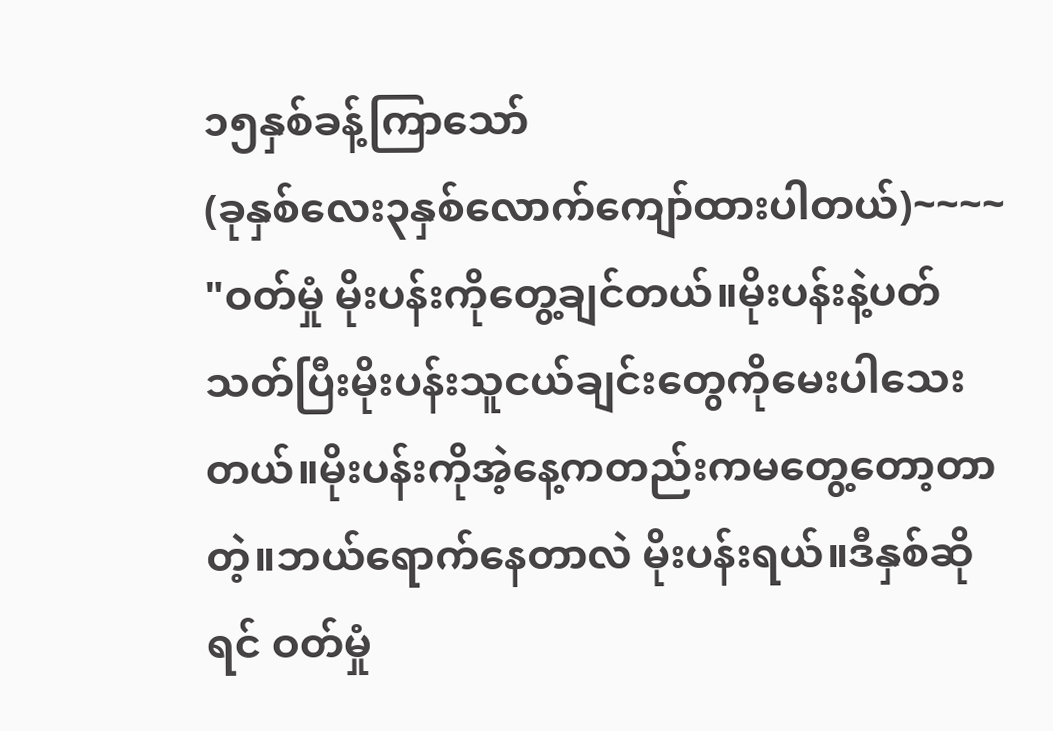၁၅နှစ်ခန့်ကြာသော်
(ခုနှစ်လေး၃နှစ်လောက်ကျော်ထားပါတယ်)~~~~
"ဝတ်မှုံ မိုးပန်းကိုတွေ့ချင်တယ်။မိုးပန်းနဲ့ပတ်သတ်ပြီးမိုးပန်းသူငယ်ချင်းတွေကိုမေးပါသေးတယ်။မိုးပန်းကိုအဲ့နေ့ကတည်းကမတွေ့တော့တာတဲ့။ဘယ်ရောက်နေတာလဲ မိုးပန်းရယ်။ဒီနှစ်ဆိုရင် ဝတ်မှုံ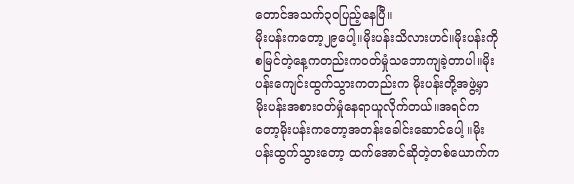တောင်အသက်၃ဝပြည့်နေပြီ။
မိုးပန်းကတော့၂၉ပေါ့။မိုးပန်းသိလားဟင်။မိုးပန်းကိုစမြင်တဲ့နေ့ကတည်းကဝတ်မှုံသဘောကျခဲ့တာပါ။မိုးပန်းကျေင်းထွက်သွားကတည်းက မိုးပန်းတို့အဖွဲ့မှာ မိုးပန်းအစားဝတ်မှုံနေရာယူလိုက်တယ်။အရင်ကတော့မိုးပန်းကတော့အတန်းခေါင်းဆောင်ပေါ့ ။မိုးပန်းထွက်သွားတော့ ထက်အောင်ဆိုတဲ့တစ်ယောက်က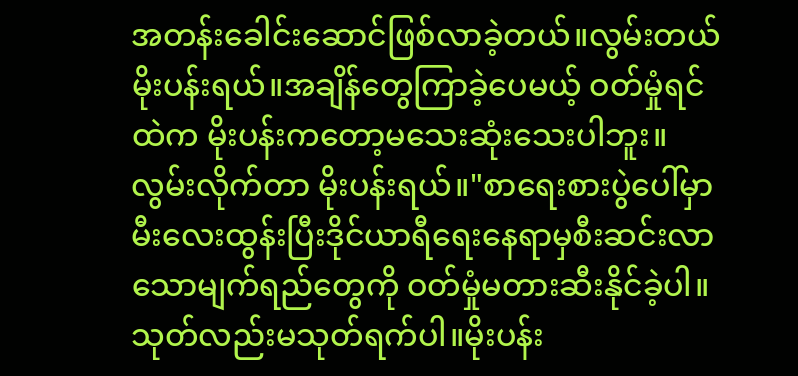အတန်းခေါင်းဆောင်ဖြစ်လာခဲ့တယ်။လွမ်းတယ်မိုးပန်းရယ်။အချိန်တွေကြာခဲ့ပေမယ့် ဝတ်မှုံရင်ထဲက မိုးပန်းကတော့မသေးဆုံးသေးပါဘူး။လွမ်းလိုက်တာ မိုးပန်းရယ်။"စာရေးစားပွဲပေါ်မှာမီးလေးထွန်းပြီးဒိုင်ယာရီရေးနေရာမှစီးဆင်းလာသောမျက်ရည်တွေကို ဝတ်မှုံမတားဆီးနိုင်ခဲ့ပါ။
သုတ်လည်းမသုတ်ရက်ပါ။မိုးပန်း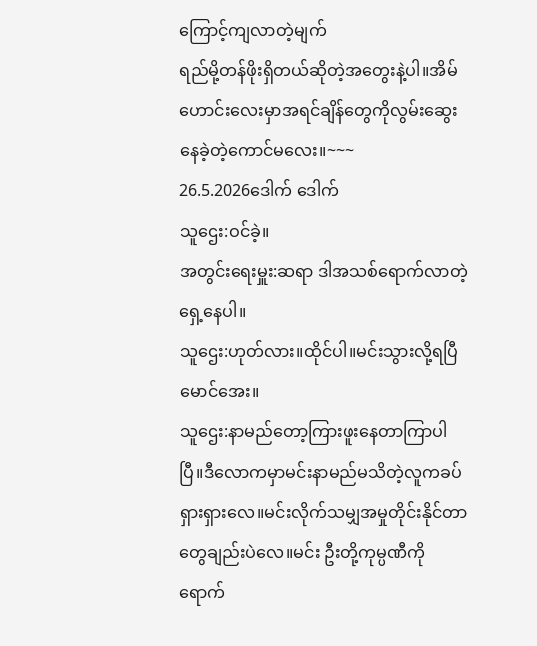ကြောင့်ကျလာတဲ့မျက်
ရည်မို့တန်ဖိုးရှိတယ်ဆိုတဲ့အတွေးနဲ့ပါ။အိမ်ဟောင်းလေးမှာအရင်ချိန်တွေကိုလွမ်းဆွေးနေခဲ့တဲ့ကောင်မလေး။~~~
26.5.2026ဒေါက် ဒေါက်
သူဌေး:ဝင်ခဲ့။
အတွင်းရေးမှူး:ဆရာ ဒါအသစ်ရောက်လာတဲ့ရှေ့နေပါ။
သူဌေး:ဟုတ်လား။ထိုင်ပါ။မင်းသွားလို့ရပြီမောင်အေး။
သူဌေး:နာမည်တော့ကြားဖူးနေတာကြာပါပြီ။ဒီလောကမှာမင်းနာမည်မသိတဲ့လူကခပ်ရှားရှားလေ။မင်းလိုက်သမျှအမှုတိုင်းနိုင်တာတွေချည်းပဲလေ။မင်း ဦးတို့ကုမ္ပဏီကိုရောက်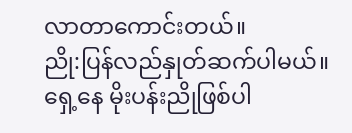လာတာကောင်းတယ်။
ညို:ပြန်လည်နှုတ်ဆက်ပါမယ်။ရှေ့နေ မိုးပန်းညိုဖြစ်ပါ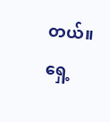တယ်။ရှေ့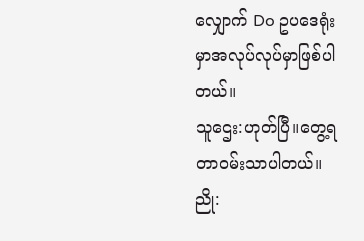လျှောက် Do ဥပဒေရုံးမှာအလုပ်လုပ်မှာဖြစ်ပါတယ်။
သူဌေး:ဟုတ်ပြီ။တွေ့ရတာဝမ်းသာပါတယ်။
ညို: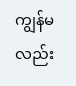ကျွန်မလည်း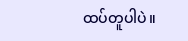ထပ်တူပါပဲ။